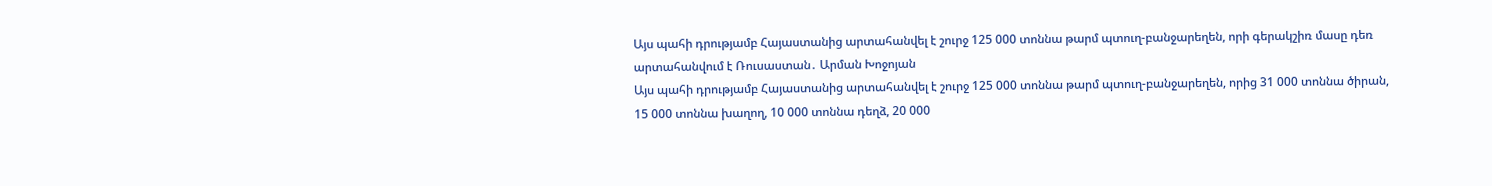Այս պահի դրությամբ Հայաստանից արտահանվել է շուրջ 125 000 տոննա թարմ պտուղ-բանջարեղեն, որի գերակշիռ մասը դեռ արտահանվում է Ռուսաստան․ Արման Խոջոյան
Այս պահի դրությամբ Հայաստանից արտահանվել է շուրջ 125 000 տոննա թարմ պտուղ-բանջարեղեն, որից 31 000 տոննա ծիրան, 15 000 տոննա խաղող, 10 000 տոննա դեղձ, 20 000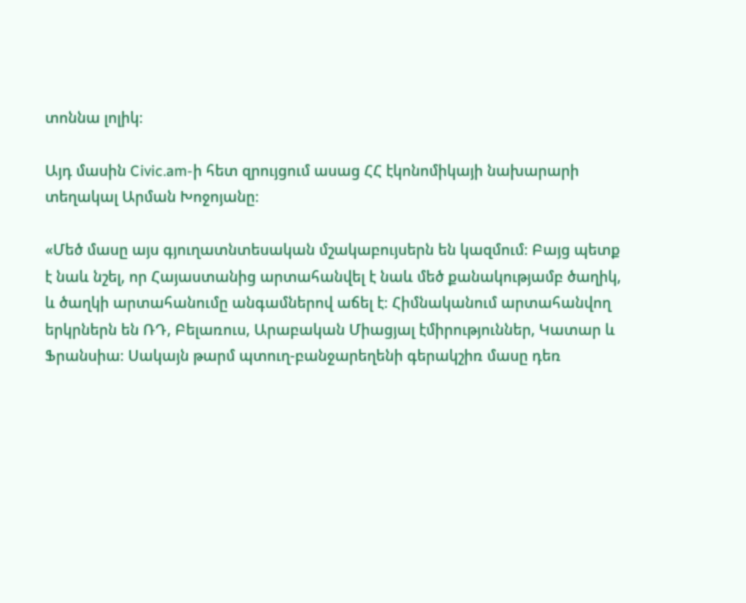տոննա լոլիկ։

Այդ մասին Civic.am-ի հետ զրույցում ասաց ՀՀ էկոնոմիկայի նախարարի տեղակալ Արման Խոջոյանը։

«Մեծ մասը այս գյուղատնտեսական մշակաբույսերն են կազմում։ Բայց պետք է նաև նշել, որ Հայաստանից արտահանվել է նաև մեծ քանակությամբ ծաղիկ, և ծաղկի արտահանումը անգամներով աճել է։ Հիմնականում արտահանվող երկրներն են ՌԴ, Բելառուս, Արաբական Միացյալ էմիրություններ, Կատար և Ֆրանսիա։ Սակայն թարմ պտուղ-բանջարեղենի գերակշիռ մասը դեռ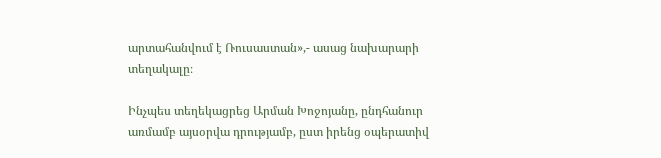արտահանվում է Ռուսաստան»,- ասաց նախարարի տեղակալը։

Ինչպես տեղեկացրեց Արման Խոջոյանը, ընդհանուր առմամբ այսօրվա դրությամբ, ըստ իրենց օպերատիվ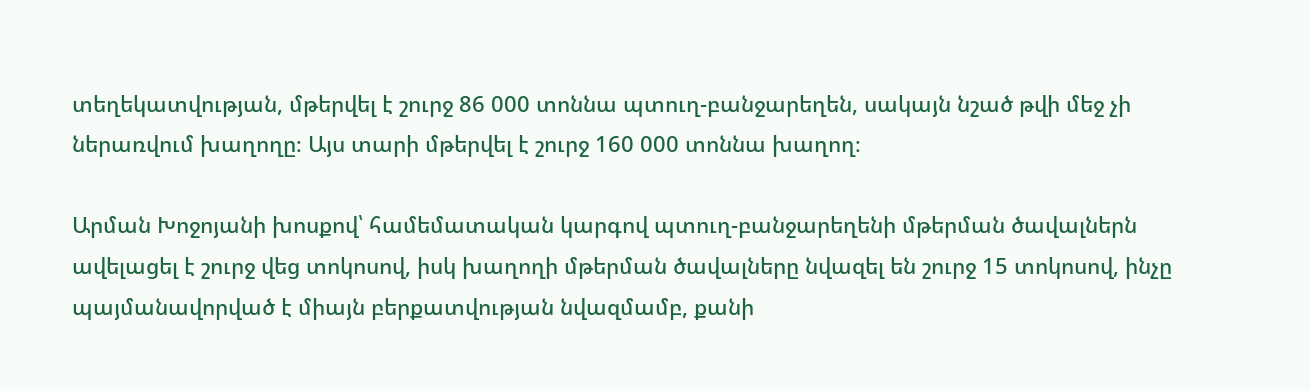տեղեկատվության, մթերվել է շուրջ 86 000 տոննա պտուղ-բանջարեղեն, սակայն նշած թվի մեջ չի ներառվում խաղողը։ Այս տարի մթերվել է շուրջ 160 000 տոննա խաղող։

Արման Խոջոյանի խոսքով՝ համեմատական կարգով պտուղ-բանջարեղենի մթերման ծավալներն ավելացել է շուրջ վեց տոկոսով, իսկ խաղողի մթերման ծավալները նվազել են շուրջ 15 տոկոսով, ինչը պայմանավորված է միայն բերքատվության նվազմամբ, քանի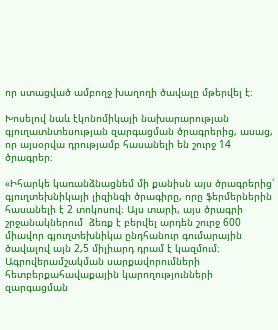որ ստացված ամբողջ խաղողի ծավալը մթերվել է։

Խոսելով նաև էկոնոմիկայի նախարարության գյուղատնտեսության զարգացման ծրագրերից, ասաց, որ այսօրվա դրությամբ հասանելի են շուրջ 14 ծրագրեր։

«Իհարկե կառանձնացնեմ մի քանիսն այս ծրագրերից՝ գյուղտեխնիկայի լիզինգի ծրագիրը, որը ֆերմերներին հասանելի է 2 տոկոսով։ Այս տարի, այս ծրագրի շրջանակներում  ձեռք է բերվել արդեն շուրջ 600 միավոր գյուղտեխնիկա ընդհանուր գումարային ծավալով այն 2,5 միլիարդ դրամ է կազմում։ Ագրովերամշակման սարքավորումների հետբերքահավաքային կարողությունների զարգացման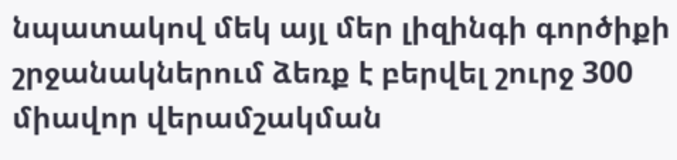նպատակով մեկ այլ մեր լիզինգի գործիքի շրջանակներում ձեռք է բերվել շուրջ 300 միավոր վերամշակման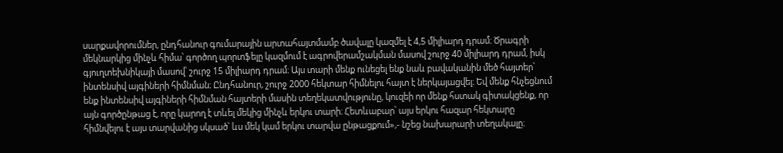սարքավորումներ, ընդհանուր գումարային արտահայտմամբ ծավալը կազմել է 4,5 միլիարդ դրամ։ Ծրագրի մեկնարկից մինչև հիմա՝ գործող պորտֆելը կազմում է ագրովերամշակման մասով շուրջ 40 միլիարդ դրամ, իսկ գյուղտեխնիկայի մասով՝ շուրջ 15 միլիարդ դրամ։ Այս տարի մենք ունեցել ենք նաև բավականին մեծ հայտեր՝ ինտենսիվ այգիների հիմնման։ Ընդհանուր, շուրջ 2000 հեկտար հիմնելու հայտ է ներկայացվել։ Եվ մենք հնչեցնում ենք ինտենսիվ այգիների հիմնման հայտերի մասին տեղեկատվությունը, կուզեի որ մենք հստակ գիտակցենք, որ այն գործընթաց է, որը կարող է տևել մեկից մինչև երկու տարի։ Հետևաբար՝ այս երկու հազար հեկտարը հիմնվելու է այս տարվանից սկսած՝ ևս մեկ կամ երկու տարվա ընթացքում»,- նշեց նախարարի տեղակալը։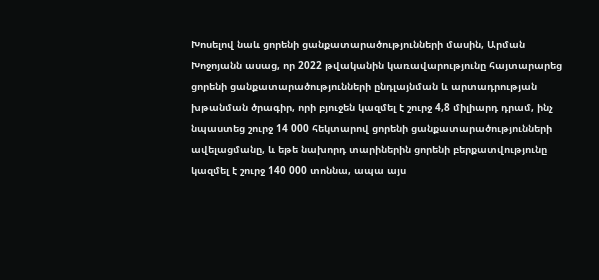Խոսելով նաև ցորենի ցանքատարածությունների մասին, Արման Խոջոյանն ասաց, որ 2022 թվականին կառավարությունը հայտարարեց ցորենի ցանքատարածությունների ընդլայնման և արտադրության խթանման ծրագիր, որի բյուջեն կազմել է շուրջ 4,8 միլիարդ դրամ, ինչ  նպաստեց շուրջ 14 000 հեկտարով ցորենի ցանքատարածությունների ավելացմանը, և եթե նախորդ տարիներին ցորենի բերքատվությունը կազմել է շուրջ 140 000 տոննա, ապա այս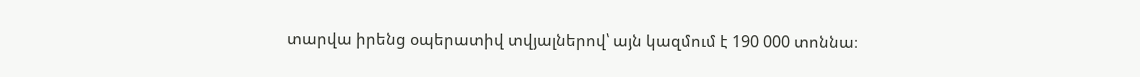տարվա իրենց օպերատիվ տվյալներով՝ այն կազմում է 190 000 տոննա։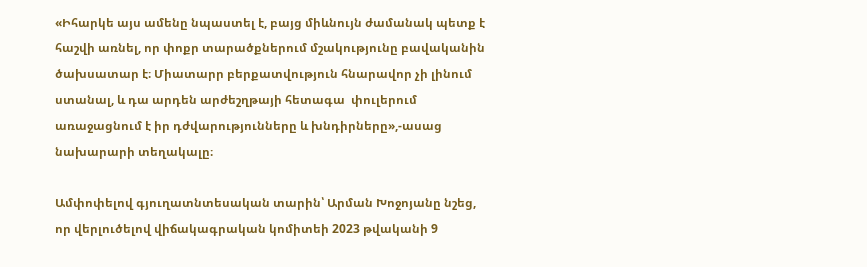«Իհարկե այս ամենը նպաստել է, բայց միևնույն ժամանակ պետք է հաշվի առնել, որ փոքր տարածքներում մշակությունը բավականին ծախսատար է։ Միատարր բերքատվություն հնարավոր չի լինում ստանալ, և դա արդեն արժեշղթայի հետագա  փուլերում առաջացնում է իր դժվարությունները և խնդիրները»,-ասաց նախարարի տեղակալը։

Ամփոփելով գյուղատնտեսական տարին՝ Արման Խոջոյանը նշեց, որ վերլուծելով վիճակագրական կոմիտեի 2023 թվականի 9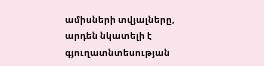ամիսների տվյալները, արդեն նկատելի է գյուղատնտեսության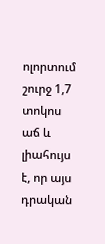ոլորտում շուրջ 1,7 տոկոս աճ և լիահույս է, որ այս դրական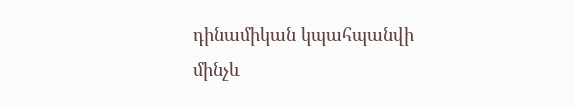դինամիկան կպահպանվի մինչև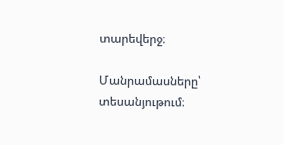տարեվերջ։

Մանրամասները՝ տեսանյութում։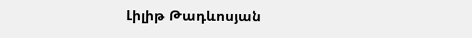Լիլիթ Թադևոսյան